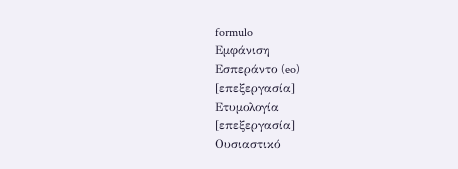formulo
Εμφάνιση
Εσπεράντο (eo)
[επεξεργασία]
Ετυμολογία
[επεξεργασία]
Ουσιαστικό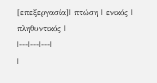[επεξεργασία]| πτώση | ενικός | πληθυντικός |
|---|---|---|
|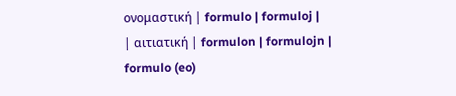ονομαστική | formulo | formuloj |
| αιτιατική | formulon | formulojn |
formulo (eo)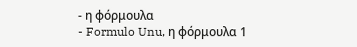- η φόρμουλα
- Formulo Unu, η φόρμουλα 1